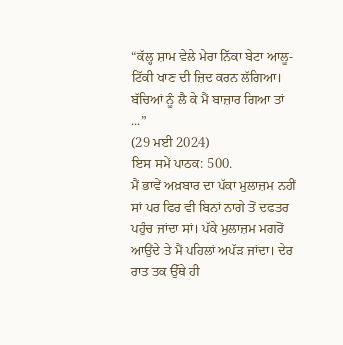“ਕੱਲ੍ਹ ਸ਼ਾਮ ਵੇਲੇ ਮੇਰਾ ਨਿੱਕਾ ਬੇਟਾ ਆਲੂ-ਟਿੱਕੀ ਖਾਣ ਦੀ ਜ਼ਿਦ ਕਰਨ ਲੱਗਿਆ। ਬੱਚਿਆਂ ਨੂੰ ਲੈ ਕੇ ਮੈਂ ਬਾਜ਼ਾਰ ਗਿਆ ਤਾਂ ...”
(29 ਮਈ 2024)
ਇਸ ਸਮੇਂ ਪਾਠਕ: 500.
ਮੈਂ ਭਾਵੇਂ ਅਖ਼ਬਾਰ ਦਾ ਪੱਕਾ ਮੁਲਾਜ਼ਮ ਨਹੀਂ ਸਾਂ ਪਰ ਫਿਰ ਵੀ ਬਿਨਾਂ ਨਾਗੇ ਤੋਂ ਦਫਤਰ ਪਹੁੰਚ ਜਾਂਦਾ ਸਾਂ। ਪੱਕੇ ਮੁਲਾਜ਼ਮ ਮਗਰੋਂ ਆਉਂਦੇ ਤੇ ਮੈਂ ਪਹਿਲਾਂ ਅਪੱੜ ਜਾਂਦਾ। ਦੇਰ ਰਾਤ ਤਕ ਉੱਥੇ ਹੀ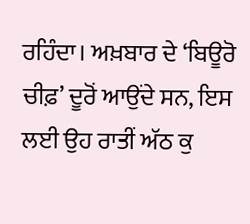ਰਹਿੰਦਾ। ਅਖ਼ਬਾਰ ਦੇ ‘ਬਿਊਰੋ ਚੀਫ਼’ ਦੂਰੋਂ ਆਉਂਦੇ ਸਨ, ਇਸ ਲਈ ਉਹ ਰਾਤੀਂ ਅੱਠ ਕੁ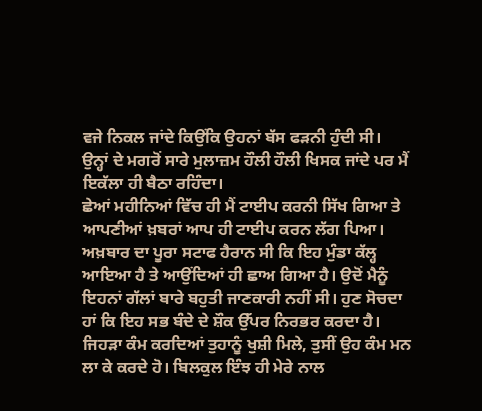ਵਜੇ ਨਿਕਲ ਜਾਂਦੇ ਕਿਉਂਕਿ ਉਹਨਾਂ ਬੱਸ ਫੜਨੀ ਹੁੰਦੀ ਸੀ। ਉਨ੍ਹਾਂ ਦੇ ਮਗਰੋਂ ਸਾਰੇ ਮੁਲਾਜ਼ਮ ਹੌਲੀ ਹੌਲੀ ਖਿਸਕ ਜਾਂਦੇ ਪਰ ਮੈਂ ਇਕੱਲਾ ਹੀ ਬੈਠਾ ਰਹਿੰਦਾ।
ਛੇਆਂ ਮਹੀਨਿਆਂ ਵਿੱਚ ਹੀ ਮੈਂ ਟਾਈਪ ਕਰਨੀ ਸਿੱਖ ਗਿਆ ਤੇ ਆਪਣੀਆਂ ਖ਼ਬਰਾਂ ਆਪ ਹੀ ਟਾਈਪ ਕਰਨ ਲੱਗ ਪਿਆ। ਅਖ਼ਬਾਰ ਦਾ ਪੂਰਾ ਸਟਾਫ ਹੈਰਾਨ ਸੀ ਕਿ ਇਹ ਮੁੰਡਾ ਕੱਲ੍ਹ ਆਇਆ ਹੈ ਤੇ ਆਉਂਦਿਆਂ ਹੀ ਛਾਅ ਗਿਆ ਹੈ। ਉਦੋਂ ਮੈਨੂੰ ਇਹਨਾਂ ਗੱਲਾਂ ਬਾਰੇ ਬਹੁਤੀ ਜਾਣਕਾਰੀ ਨਹੀਂ ਸੀ। ਹੁਣ ਸੋਚਦਾ ਹਾਂ ਕਿ ਇਹ ਸਭ ਬੰਦੇ ਦੇ ਸ਼ੌਕ ਉੱਪਰ ਨਿਰਭਰ ਕਰਦਾ ਹੈ। ਜਿਹੜਾ ਕੰਮ ਕਰਦਿਆਂ ਤੁਹਾਨੂੰ ਖੁਸ਼ੀ ਮਿਲੇ, ਤੁਸੀਂ ਉਹ ਕੰਮ ਮਨ ਲਾ ਕੇ ਕਰਦੇ ਹੋ। ਬਿਲਕੁਲ ਇੰਝ ਹੀ ਮੇਰੇ ਨਾਲ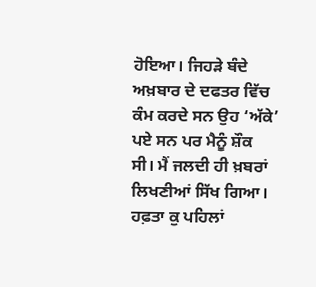ਹੋਇਆ। ਜਿਹੜੇ ਬੰਦੇ ਅਖ਼ਬਾਰ ਦੇ ਦਫਤਰ ਵਿੱਚ ਕੰਮ ਕਰਦੇ ਸਨ ਉਹ ‘ਅੱਕੇ’ ਪਏ ਸਨ ਪਰ ਮੈਨੂੰ ਸ਼ੌਕ ਸੀ। ਮੈਂ ਜਲਦੀ ਹੀ ਖ਼ਬਰਾਂ ਲਿਖਣੀਆਂ ਸਿੱਖ ਗਿਆ।
ਹਫ਼ਤਾ ਕੁ ਪਹਿਲਾਂ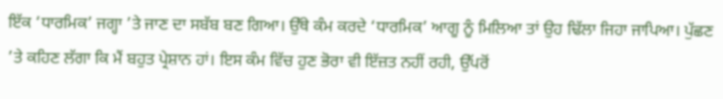ਇੱਕ ‘ਧਾਰਮਿਕ’ ਜਗ੍ਹਾ ’ਤੇ ਜਾਣ ਦਾ ਸਬੱਬ ਬਣ ਗਿਆ। ਉੱਥੇ ਕੰਮ ਕਰਦੇ ‘ਧਾਰਮਿਕ’ ਆਗੂ ਨੂੰ ਮਿਲਿਆ ਤਾਂ ਉਹ ਢਿੱਲਾ ਜਿਹਾ ਜਾਪਿਆ। ਪੁੱਛਣ ’ਤੇ ਕਹਿਣ ਲੱਗਾ ਕਿ ਮੈਂ ਬਹੁਤ ਪ੍ਰੇਸ਼ਾਨ ਹਾਂ। ਇਸ ਕੰਮ ਵਿੱਚ ਹੁਣ ਭੋਰਾ ਵੀ ਇੱਜ਼ਤ ਨਹੀਂ ਰਹੀ, ਉੱਪਰੋਂ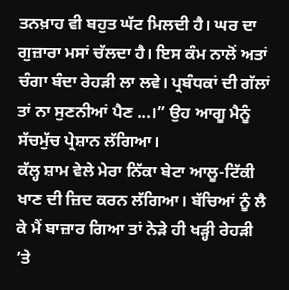ਤਨਖ਼ਾਹ ਵੀ ਬਹੁਤ ਘੱਟ ਮਿਲਦੀ ਹੈ। ਘਰ ਦਾ ਗੁਜ਼ਾਰਾ ਮਸਾਂ ਚੱਲਦਾ ਹੈ। ਇਸ ਕੰਮ ਨਾਲੋਂ ਅਤਾਂ ਚੰਗਾ ਬੰਦਾ ਰੇਹੜੀ ਲਾ ਲਵੇ। ਪ੍ਰਬੰਧਕਾਂ ਦੀ ਗੱਲਾਂ ਤਾਂ ਨਾ ਸੁਣਨੀਆਂ ਪੈਣ ...।” ਉਹ ਆਗੂ ਮੈਨੂੰ ਸੱਚਮੁੱਚ ਪ੍ਰੇਸ਼ਾਨ ਲੱਗਿਆ।
ਕੱਲ੍ਹ ਸ਼ਾਮ ਵੇਲੇ ਮੇਰਾ ਨਿੱਕਾ ਬੇਟਾ ਆਲੂ-ਟਿੱਕੀ ਖਾਣ ਦੀ ਜ਼ਿਦ ਕਰਨ ਲੱਗਿਆ। ਬੱਚਿਆਂ ਨੂੰ ਲੈ ਕੇ ਮੈਂ ਬਾਜ਼ਾਰ ਗਿਆ ਤਾਂ ਨੇੜੇ ਹੀ ਖੜ੍ਹੀ ਰੇਹੜੀ ’ਤੇ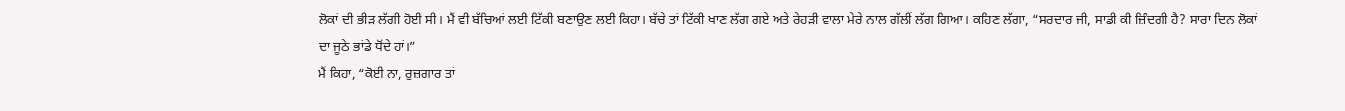ਲੋਕਾਂ ਦੀ ਭੀੜ ਲੱਗੀ ਹੋਈ ਸੀ। ਮੈਂ ਵੀ ਬੱਚਿਆਂ ਲਈ ਟਿੱਕੀ ਬਣਾਉਣ ਲਈ ਕਿਹਾ। ਬੱਚੇ ਤਾਂ ਟਿੱਕੀ ਖਾਣ ਲੱਗ ਗਏ ਅਤੇ ਰੇਹੜੀ ਵਾਲਾ ਮੇਰੇ ਨਾਲ ਗੱਲੀਂ ਲੱਗ ਗਿਆ। ਕਹਿਣ ਲੱਗਾ, “ਸਰਦਾਰ ਜੀ, ਸਾਡੀ ਕੀ ਜ਼ਿੰਦਗੀ ਹੈ? ਸਾਰਾ ਦਿਨ ਲੋਕਾਂ ਦਾ ਜੂਠੇ ਭਾਂਡੇ ਧੋਂਦੇ ਹਾਂ।”
ਮੈਂ ਕਿਹਾ, “ਕੋਈ ਨਾ, ਰੁਜ਼ਗਾਰ ਤਾਂ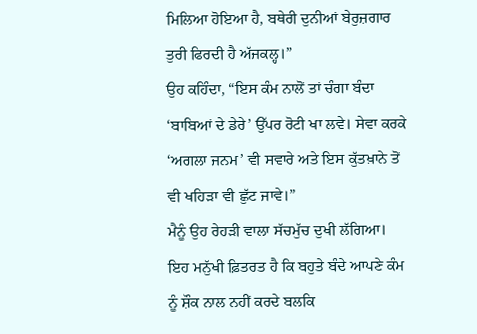ਮਿਲਿਆ ਹੋਇਆ ਹੈ, ਬਥੇਰੀ ਦੁਨੀਆਂ ਬੇਰੁਜ਼ਗਾਰ ਤੁਰੀ ਫਿਰਦੀ ਹੈ ਅੱਜਕਲ੍ਹ।”
ਉਹ ਕਹਿੰਦਾ, “ਇਸ ਕੰਮ ਨਾਲੋਂ ਤਾਂ ਚੰਗਾ ਬੰਦਾ ‘ਬਾਬਿਆਂ ਦੇ ਡੇਰੇ’ ਉੱਪਰ ਰੋਟੀ ਖਾ ਲਵੇ। ਸੇਵਾ ਕਰਕੇ ‘ਅਗਲਾ ਜਨਮ’ ਵੀ ਸਵਾਰੇ ਅਤੇ ਇਸ ਕੁੱਤਖ਼ਾਨੇ ਤੋਂ ਵੀ ਖਹਿੜਾ ਵੀ ਛੁੱਟ ਜਾਵੇ।”
ਮੈਨੂੰ ਉਹ ਰੇਹੜੀ ਵਾਲਾ ਸੱਚਮੁੱਚ ਦੁਖੀ ਲੱਗਿਆ।
ਇਹ ਮਨੁੱਖੀ ਫ਼ਿਤਰਤ ਹੈ ਕਿ ਬਹੁਤੇ ਬੰਦੇ ਆਪਣੇ ਕੰਮ ਨੂੰ ਸ਼ੌਕ ਨਾਲ ਨਹੀਂ ਕਰਦੇ ਬਲਕਿ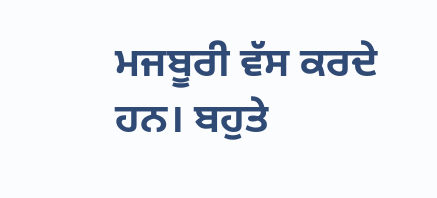ਮਜਬੂਰੀ ਵੱਸ ਕਰਦੇ ਹਨ। ਬਹੁਤੇ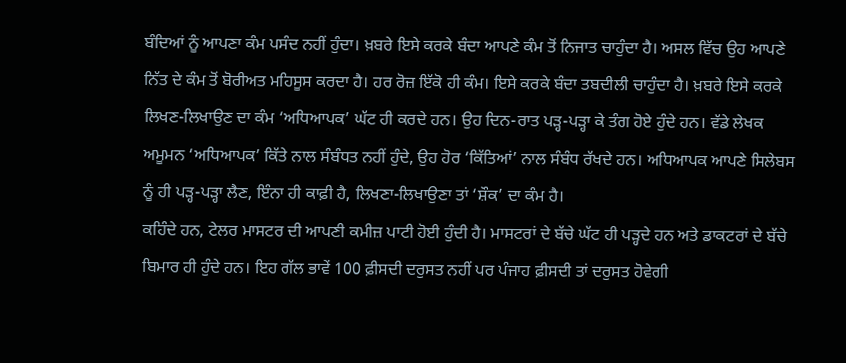ਬੰਦਿਆਂ ਨੂੰ ਆਪਣਾ ਕੰਮ ਪਸੰਦ ਨਹੀਂ ਹੁੰਦਾ। ਖ਼ਬਰੇ ਇਸੇ ਕਰਕੇ ਬੰਦਾ ਆਪਣੇ ਕੰਮ ਤੋਂ ਨਿਜਾਤ ਚਾਹੁੰਦਾ ਹੈ। ਅਸਲ ਵਿੱਚ ਉਹ ਆਪਣੇ ਨਿੱਤ ਦੇ ਕੰਮ ਤੋਂ ਬੋਰੀਅਤ ਮਹਿਸੂਸ ਕਰਦਾ ਹੈ। ਹਰ ਰੋਜ਼ ਇੱਕੋ ਹੀ ਕੰਮ। ਇਸੇ ਕਰਕੇ ਬੰਦਾ ਤਬਦੀਲੀ ਚਾਹੁੰਦਾ ਹੈ। ਖ਼ਬਰੇ ਇਸੇ ਕਰਕੇ ਲਿਖਣ-ਲਿਖਾਉਣ ਦਾ ਕੰਮ ‘ਅਧਿਆਪਕ’ ਘੱਟ ਹੀ ਕਰਦੇ ਹਨ। ਉਹ ਦਿਨ-ਰਾਤ ਪੜ੍ਹ-ਪੜ੍ਹਾ ਕੇ ਤੰਗ ਹੋਏ ਹੁੰਦੇ ਹਨ। ਵੱਡੇ ਲੇਖਕ ਅਮੂਮਨ ‘ਅਧਿਆਪਕ’ ਕਿੱਤੇ ਨਾਲ ਸੰਬੰਧਤ ਨਹੀਂ ਹੁੰਦੇ, ਉਹ ਹੋਰ ‘ਕਿੱਤਿਆਂ’ ਨਾਲ ਸੰਬੰਧ ਰੱਖਦੇ ਹਨ। ਅਧਿਆਪਕ ਆਪਣੇ ਸਿਲੇਬਸ ਨੂੰ ਹੀ ਪੜ੍ਹ-ਪੜ੍ਹਾ ਲੈਣ, ਇੰਨਾ ਹੀ ਕਾਫ਼ੀ ਹੈ, ਲਿਖਣਾ-ਲਿਖਾਉਣਾ ਤਾਂ ‘ਸ਼ੌਕ’ ਦਾ ਕੰਮ ਹੈ।
ਕਹਿੰਦੇ ਹਨ, ਟੇਲਰ ਮਾਸਟਰ ਦੀ ਆਪਣੀ ਕਮੀਜ਼ ਪਾਟੀ ਹੋਈ ਹੁੰਦੀ ਹੈ। ਮਾਸਟਰਾਂ ਦੇ ਬੱਚੇ ਘੱਟ ਹੀ ਪੜ੍ਹਦੇ ਹਨ ਅਤੇ ਡਾਕਟਰਾਂ ਦੇ ਬੱਚੇ ਬਿਮਾਰ ਹੀ ਹੁੰਦੇ ਹਨ। ਇਹ ਗੱਲ ਭਾਵੇਂ 100 ਫ਼ੀਸਦੀ ਦਰੁਸਤ ਨਹੀਂ ਪਰ ਪੰਜਾਹ ਫ਼ੀਸਦੀ ਤਾਂ ਦਰੁਸਤ ਹੋਵੇਗੀ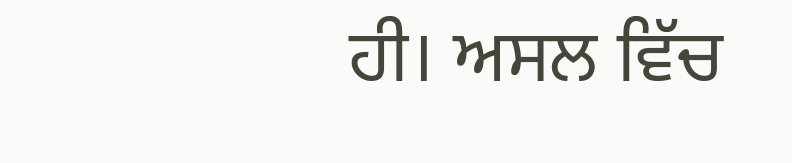ਹੀ। ਅਸਲ ਵਿੱਚ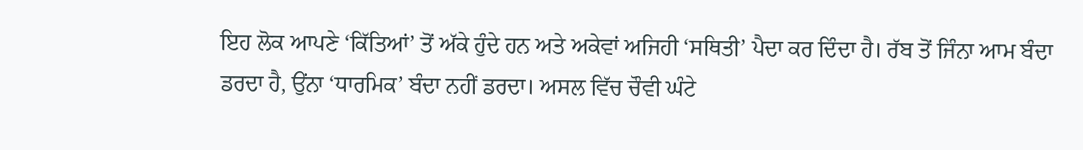ਇਹ ਲੋਕ ਆਪਣੇ ‘ਕਿੱਤਿਆਂ’ ਤੋਂ ਅੱਕੇ ਹੁੰਦੇ ਹਨ ਅਤੇ ਅਕੇਵਾਂ ਅਜਿਹੀ ‘ਸਥਿਤੀ’ ਪੈਦਾ ਕਰ ਦਿੰਦਾ ਹੈ। ਰੱਬ ਤੋਂ ਜਿੰਨਾ ਆਮ ਬੰਦਾ ਡਰਦਾ ਹੈ, ਉਂਨਾ ‘ਧਾਰਮਿਕ’ ਬੰਦਾ ਨਹੀਂ ਡਰਦਾ। ਅਸਲ ਵਿੱਚ ਚੌਵੀ ਘੰਟੇ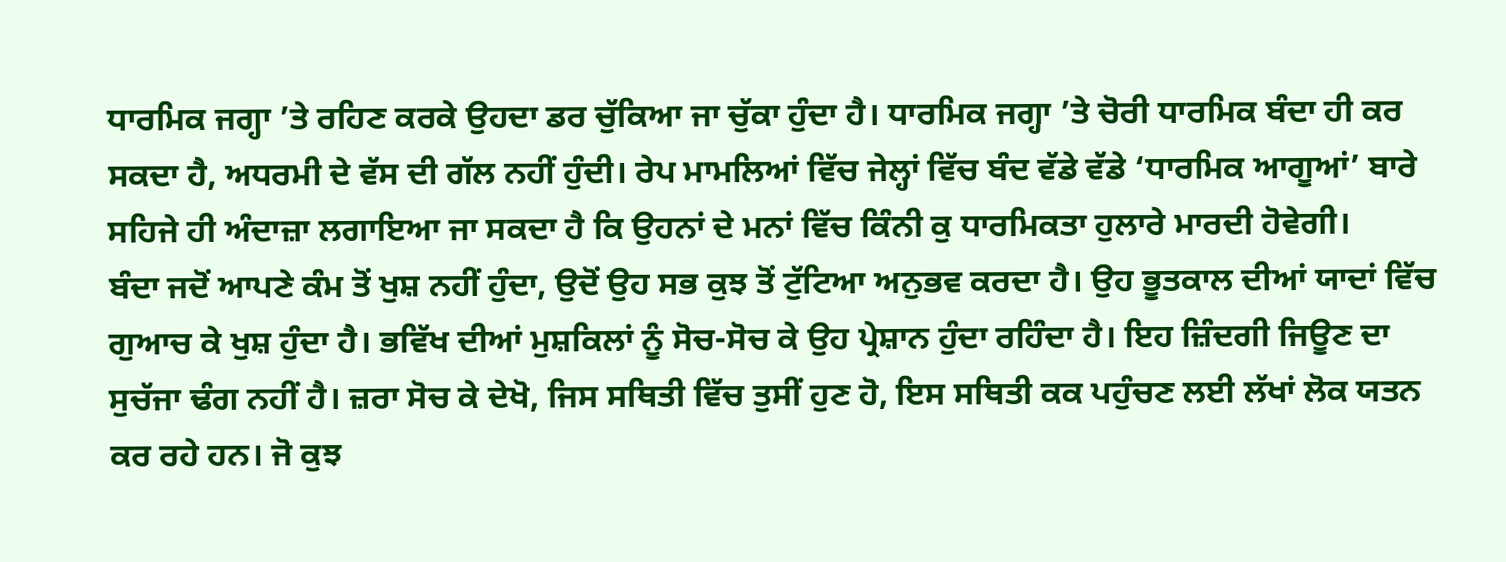ਧਾਰਮਿਕ ਜਗ੍ਹਾ ’ਤੇ ਰਹਿਣ ਕਰਕੇ ਉਹਦਾ ਡਰ ਚੁੱਕਿਆ ਜਾ ਚੁੱਕਾ ਹੁੰਦਾ ਹੈ। ਧਾਰਮਿਕ ਜਗ੍ਹਾ ’ਤੇ ਚੋਰੀ ਧਾਰਮਿਕ ਬੰਦਾ ਹੀ ਕਰ ਸਕਦਾ ਹੈ, ਅਧਰਮੀ ਦੇ ਵੱਸ ਦੀ ਗੱਲ ਨਹੀਂ ਹੁੰਦੀ। ਰੇਪ ਮਾਮਲਿਆਂ ਵਿੱਚ ਜੇਲ੍ਹਾਂ ਵਿੱਚ ਬੰਦ ਵੱਡੇ ਵੱਡੇ ‘ਧਾਰਮਿਕ ਆਗੂਆਂ’ ਬਾਰੇ ਸਹਿਜੇ ਹੀ ਅੰਦਾਜ਼ਾ ਲਗਾਇਆ ਜਾ ਸਕਦਾ ਹੈ ਕਿ ਉਹਨਾਂ ਦੇ ਮਨਾਂ ਵਿੱਚ ਕਿੰਨੀ ਕੁ ਧਾਰਮਿਕਤਾ ਹੁਲਾਰੇ ਮਾਰਦੀ ਹੋਵੇਗੀ।
ਬੰਦਾ ਜਦੋਂ ਆਪਣੇ ਕੰਮ ਤੋਂ ਖੁਸ਼ ਨਹੀਂ ਹੁੰਦਾ, ਉਦੋਂ ਉਹ ਸਭ ਕੁਝ ਤੋਂ ਟੁੱਟਿਆ ਅਨੁਭਵ ਕਰਦਾ ਹੈ। ਉਹ ਭੂਤਕਾਲ ਦੀਆਂ ਯਾਦਾਂ ਵਿੱਚ ਗੁਆਚ ਕੇ ਖੁਸ਼ ਹੁੰਦਾ ਹੈ। ਭਵਿੱਖ ਦੀਆਂ ਮੁਸ਼ਕਿਲਾਂ ਨੂੰ ਸੋਚ-ਸੋਚ ਕੇ ਉਹ ਪ੍ਰੇਸ਼ਾਨ ਹੁੰਦਾ ਰਹਿੰਦਾ ਹੈ। ਇਹ ਜ਼ਿੰਦਗੀ ਜਿਊਣ ਦਾ ਸੁਚੱਜਾ ਢੰਗ ਨਹੀਂ ਹੈ। ਜ਼ਰਾ ਸੋਚ ਕੇ ਦੇਖੋ, ਜਿਸ ਸਥਿਤੀ ਵਿੱਚ ਤੁਸੀਂ ਹੁਣ ਹੋ, ਇਸ ਸਥਿਤੀ ਕਕ ਪਹੁੰਚਣ ਲਈ ਲੱਖਾਂ ਲੋਕ ਯਤਨ ਕਰ ਰਹੇ ਹਨ। ਜੋ ਕੁਝ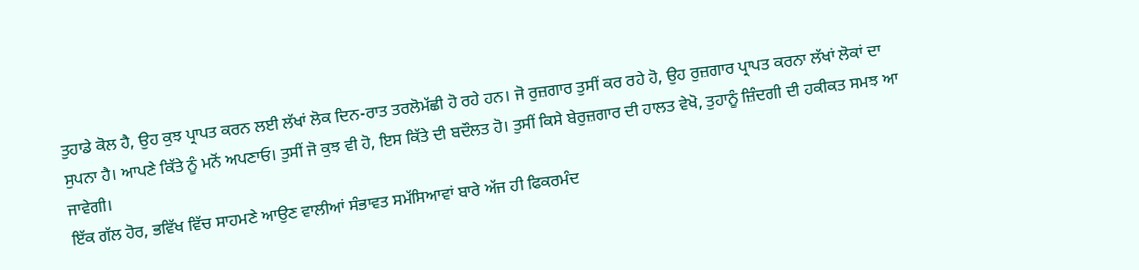ਤੁਹਾਡੇ ਕੋਲ ਹੈ, ਉਹ ਕੁਝ ਪ੍ਰਾਪਤ ਕਰਨ ਲਈ ਲੱਖਾਂ ਲੋਕ ਦਿਨ-ਰਾਤ ਤਰਲੋਮੱਛੀ ਹੋ ਰਹੇ ਹਨ। ਜੋ ਰੁਜ਼ਗਾਰ ਤੁਸੀਂ ਕਰ ਰਹੇ ਹੋ, ਉਹ ਰੁਜ਼ਗਾਰ ਪ੍ਰਾਪਤ ਕਰਨਾ ਲੱਖਾਂ ਲੋਕਾਂ ਦਾ ਸੁਪਨਾ ਹੈ। ਆਪਣੇ ਕਿੱਤੇ ਨੂੰ ਮਨੋਂ ਅਪਣਾਓ। ਤੁਸੀਂ ਜੋ ਕੁਝ ਵੀ ਹੋ, ਇਸ ਕਿੱਤੇ ਦੀ ਬਦੌਲਤ ਹੋ। ਤੁਸੀਂ ਕਿਸੇ ਬੇਰੁਜ਼ਗਾਰ ਦੀ ਹਾਲਤ ਵੇਖੋ, ਤੁਹਾਨੂੰ ਜ਼ਿੰਦਗੀ ਦੀ ਹਕੀਕਤ ਸਮਝ ਆ ਜਾਵੇਗੀ।
ਇੱਕ ਗੱਲ ਹੋਰ, ਭਵਿੱਖ ਵਿੱਚ ਸਾਹਮਣੇ ਆਉਣ ਵਾਲੀਆਂ ਸੰਭਾਵਤ ਸਮੱਸਿਆਵਾਂ ਬਾਰੇ ਅੱਜ ਹੀ ਫਿਕਰਮੰਦ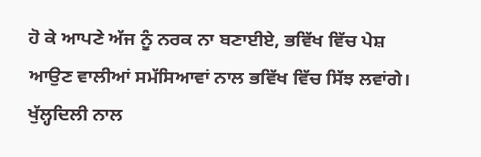ਹੋ ਕੇ ਆਪਣੇ ਅੱਜ ਨੂੰ ਨਰਕ ਨਾ ਬਣਾਈਏ, ਭਵਿੱਖ ਵਿੱਚ ਪੇਸ਼ ਆਉਣ ਵਾਲੀਆਂ ਸਮੱਸਿਆਵਾਂ ਨਾਲ ਭਵਿੱਖ ਵਿੱਚ ਸਿੱਝ ਲਵਾਂਗੇ। ਖੁੱਲ੍ਹਦਿਲੀ ਨਾਲ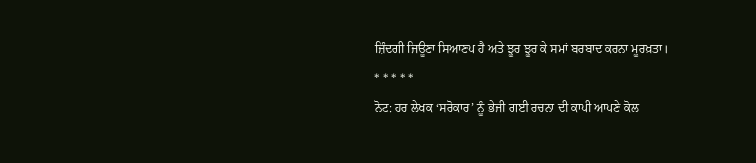ਜ਼ਿੰਦਗੀ ਜਿਊਣਾ ਸਿਆਣਪ ਹੈ ਅਤੇ ਝੂਰ ਝੂਰ ਕੇ ਸਮਾਂ ਬਰਬਾਦ ਕਰਨਾ ਮੂਰਖ਼ਤਾ।
* * * * *
ਨੋਟ: ਹਰ ਲੇਖਕ ‘ਸਰੋਕਾਰ’ ਨੂੰ ਭੇਜੀ ਗਈ ਰਚਨਾ ਦੀ ਕਾਪੀ ਆਪਣੇ ਕੋਲ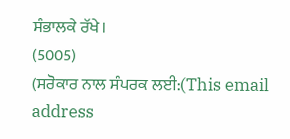ਸੰਭਾਲਕੇ ਰੱਖੇ।
(5005)
(ਸਰੋਕਾਰ ਨਾਲ ਸੰਪਰਕ ਲਈ:(This email address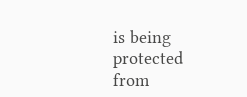is being protected from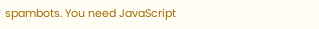spambots. You need JavaScript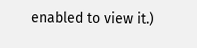enabled to view it.)